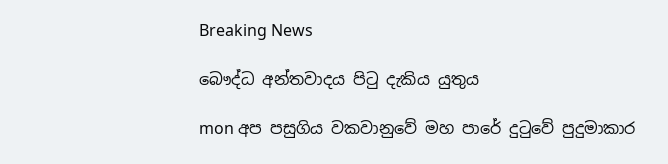Breaking News

බෞද්ධ අන්තවාදය පිටු දැකිය යුතුය

mon අප පසුගිය වකවානුවේ මහ පාරේ දුටුවේ පුදුමාකාර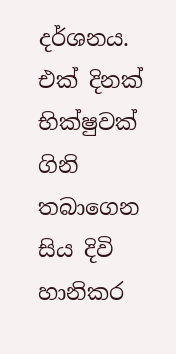දර්ශනය. එක්‌ දිනක්‌ භික්‌ෂුවක්‌ ගිනි තබාගෙන සිය දිවි හානිකර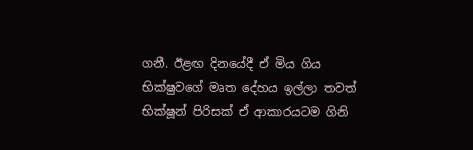ගනී. ඊළඟ දිනයේදී ඒ මිය ගිය භික්‌ෂුවගේ මෘත දේහය ඉල්ලා තවත් භික්‌ෂූන් පිරිසක්‌ ඒ ආකාරයටම ගිනි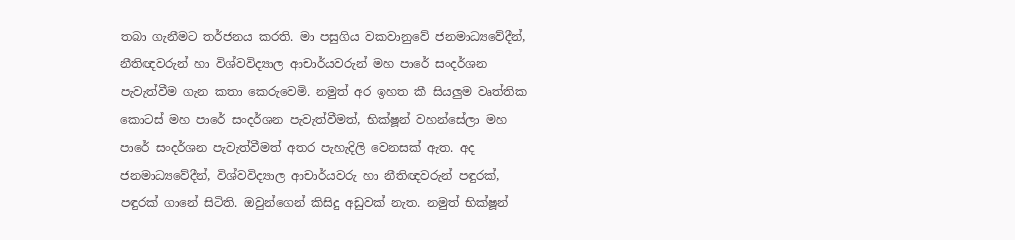තබා ගැනීමට තර්ජනය කරති. මා පසුගිය වකවානුවේ ජනමාධ්‍යවේදීන්, නීතිඥවරුන් හා විශ්වවිද්‍යාල ආචාර්යවරුන් මහ පාරේ සංදර්ශන පැවැත්වීම ගැන කතා කෙරුවෙමි. නමුත් අර ඉහත කී සියලුම වෘත්තික කොටස්‌ මහ පාරේ සංදර්ශන පැවැත්වීමත්, භික්‌ෂූන් වහන්සේලා මහ පාරේ සංදර්ශන පැවැත්වීමත් අතර පැහැදිලි වෙනසක්‌ ඇත. අද ජනමාධ්‍යවේදීන්, විශ්වවිද්‍යාල ආචාර්යවරු හා නීතිඥවරුන් පඳුරක්‌, පඳුරක්‌ ගානේ සිටිති. ඔවුන්ගෙන් කිසිදු අඩුවක්‌ නැත. නමුත් භික්‌ෂූන්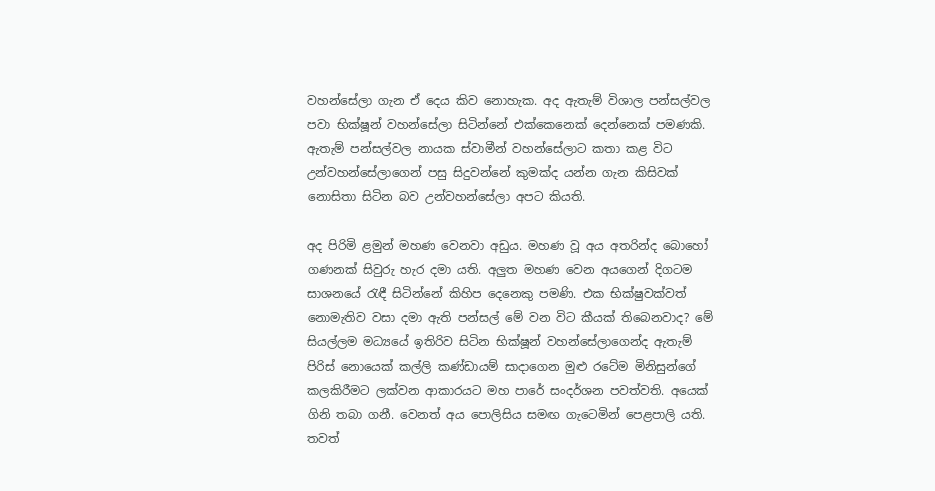වහන්සේලා ගැන ඒ දෙය කිව නොහැක. අද ඇතැම් විශාල පන්සල්වල පවා භික්‌ෂූන් වහන්සේලා සිටින්නේ එක්‌කෙනෙක්‌ දෙන්නෙක්‌ පමණකි. ඇතැම් පන්සල්වල නායක ස්‌වාමීන් වහන්සේලාට කතා කළ විට උන්වහන්සේලාගෙන් පසු සිදුවන්නේ කුමක්‌ද යන්න ගැන කිසිවක්‌ නොසිතා සිටින බව උන්වහන්සේලා අපට කියති.

අද පිරිමි ළමුන් මහණ වෙනවා අඩුය. මහණ වූ අය අතරින්ද බොහෝ ගණනක්‌ සිවුරු හැර දමා යති. අලුත මහණ වෙන අයගෙන් දිගටම සාශනයේ රැඳී සිටින්නේ කිහිප දෙනෙකු පමණි. එක භික්‌ෂුවක්‌වත් නොමැතිව වසා දමා ඇති පන්සල් මේ වන විට කීයක්‌ තිබෙනවාද? මේ සියල්ලම මධ්‍යයේ ඉතිරිව සිටින භික්‌ෂූන් වහන්සේලාගෙන්ද ඇතැම් පිරිස්‌ නොයෙක්‌ කල්ලි කණ්‌ඩායම් සාදාගෙන මුළු රටේම මිනිසුන්ගේ කලකිරීමට ලක්‌වන ආකාරයට මහ පාරේ සංදර්ශන පවත්වති. අයෙක්‌ ගිනි තබා ගනී. වෙනත් අය පොලිසිය සමඟ ගැටෙමින් පෙළපාලි යති. තවත්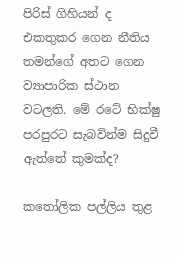පිරිස්‌ ගිහියන් ද එකතුකර ගෙන නීතිය තමන්ගේ අතට ගෙන ව්‍යාපාරික ස්‌ථාන වටලති. මේ රටේ භික්‌ෂු පරපුරට සැබවින්ම සිදුවී ඇත්තේ කුමක්‌ද?

කතෝලික පල්ලිය තුළ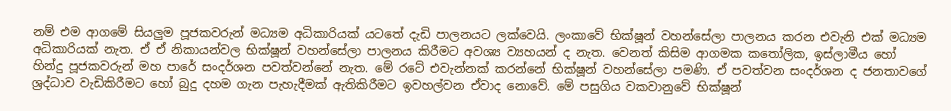නම් එම ආගමේ සියලුම පූජකවරුන් මධ්‍යම අධිකාරියක්‌ යටතේ දැඩි පාලනයට ලක්‌වෙයි. ලංකාවේ භික්‌ෂූන් වහන්සේලා පාලනය කරන එවැනි එක්‌ මධ්‍යම අධිකාරියක්‌ නැත. ඒ ඒ නිකායන්වල භික්‌ෂූන් වහන්සේලා පාලනය කිරීමට අවශ්‍ය ව්‍යහයන් ද නැත. වෙනත් කිසිම ආගමක කතෝලික, ඉස්‌ලාමීය හෝ හින්දු පූජකවරුන් මහ පාරේ සංදර්ශන පවත්වන්නේ නැත. මේ රටේ එවැන්නක්‌ කරන්නේ භික්‌ෂූන් වහන්සේලා පමණි. ඒ පවත්වන සංදර්ශන ද ජනතාවගේ ශ්‍රද්ධාව වැඩිකිරීමට හෝ බුදු දහම ගැන පැහැදීමක්‌ ඇතිකිරීමට ඉවහල්වන ඒවාද නොවේ. මේ පසුගිය වකවානුවේ භික්‌ෂූන්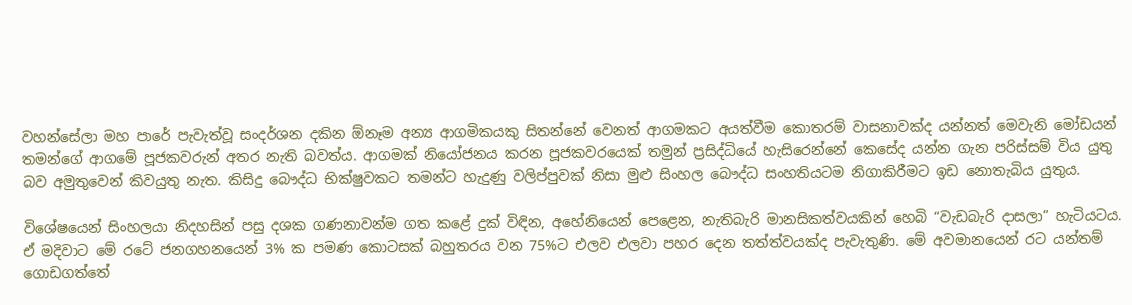වහන්සේලා මහ පාරේ පැවැත්වූ සංදර්ශන දකින ඕනෑම අන්‍ය ආගමිකයකු සිතන්නේ වෙනත් ආගමකට අයත්වීම කොතරම් වාසනාවක්‌ද යන්නත් මෙවැනි මෝඩයන් තමන්ගේ ආගමේ පූජකවරුන් අතර නැති බවත්ය. ආගමක්‌ නියෝජනය කරන පූජකවරයෙක්‌ තමුන් ප්‍රසිද්ධියේ හැසිරෙන්නේ කෙසේද යන්න ගැන පරිස්‌සම් විය යුතු බව අමුතුවෙන් කිවයුතු නැත. කිසිදු බෞද්ධ භික්‌ෂුවකට තමන්ට හැදුණු වලිප්පුවක්‌ නිසා මුළු සිංහල බෞද්ධ සංහතියටම නිගාකිරීමට ඉඩ නොතැබිය යුතුය.

විශේෂයෙන් සිංහලයා නිදහසින් පසු දශක ගණනාවන්ම ගත කළේ දුක්‌ විඳින, අහේනියෙන් පෙළෙන, නැතිබැරි මානසිකත්වයකින් හෙබි “වැඩබැරි දාසලා” හැටියටය. ඒ මදිවාට මේ රටේ ජනගහනයෙන් 3% ක පමණ කොටසක්‌ බහුතරය වන 75%ට එලව එලවා පහර දෙන තත්ත්වයක්‌ද පැවැතුණි. මේ අවමානයෙන් රට යන්තම් ගොඩගත්තේ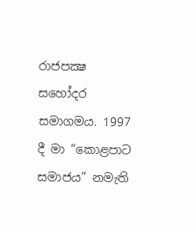රාජපක්‍ෂ සහෝදර සමාගමය. 1997 දී මා “කොළපාට සමාජය” නමැති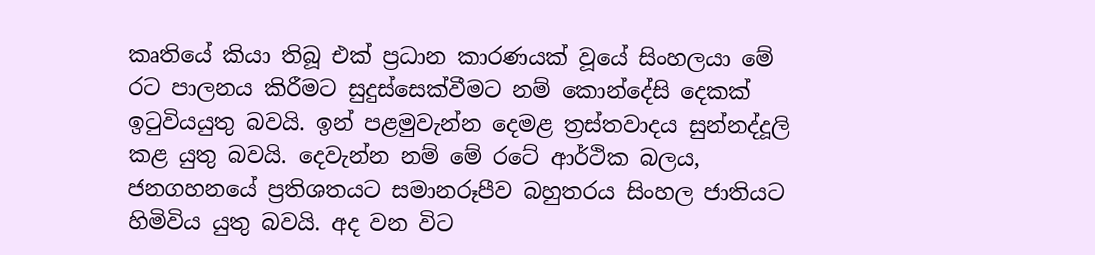කෘතියේ කියා තිබූ එක්‌ ප්‍රධාන කාරණයක්‌ වූයේ සිංහලයා මේ රට පාලනය කිරීමට සුදුස්‌සෙක්‌වීමට නම් කොන්දේසි දෙකක්‌ ඉටුවියයුතු බවයි. ඉන් පළමුවැන්න දෙමළ ත්‍රස්‌තවාදය සුන්නද්දූලි කළ යුතු බවයි. දෙවැන්න නම් මේ රටේ ආර්ථික බලය, ජනගහනයේ ප්‍රතිශතයට සමානරූපීව බහුතරය සිංහල ජාතියට හිමිවිය යුතු බවයි. අද වන විට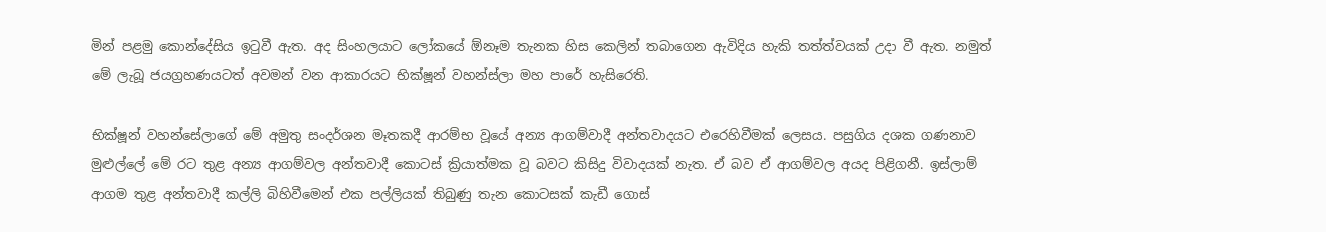මින් පළමු කොන්දේසිය ඉටුවී ඇත. අද සිංහලයාට ලෝකයේ ඕනෑම තැනක හිස කෙලින් තබාගෙන ඇවිදිය හැකි තත්ත්වයක්‌ උදා වී ඇත. නමුත් මේ ලැබූ ජයග්‍රහණයටත් අවමන් වන ආකාරයට භික්‌ෂූන් වහන්ස්‌ලා මහ පාරේ හැසිරෙති.

භික්‌ෂූන් වහන්සේලාගේ මේ අමුතු සංදර්ශන මෑතකදී ආරම්භ වූයේ අන්‍ය ආගම්වාදී අන්තවාදයට එරෙහිවීමක්‌ ලෙසය. පසුගිය දශක ගණනාව මුළුල්ලේ මේ රට තුළ අන්‍ය ආගම්වල අන්තවාදී කොටස්‌ ක්‍රියාත්මක වූ බවට කිසිදු විවාදයක්‌ නැත. ඒ බව ඒ ආගම්වල අයද පිළිගනී. ඉස්‌ලාම් ආගම තුළ අන්තවාදී කල්ලි බිහිවීමෙන් එක පල්ලියක්‌ තිබුණු තැන කොටසක්‌ කැඩී ගොස්‌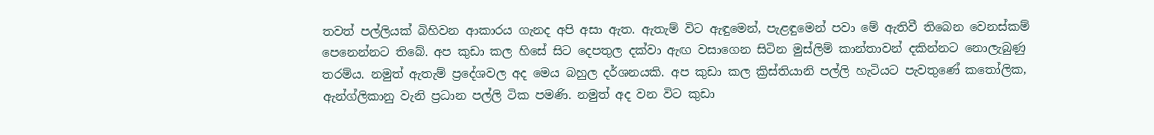තවත් පල්ලියක්‌ බිහිවන ආකාරය ගැනද අපි අසා ඇත. ඇතැම් විට ඇඳුමෙන්, පැළඳුමෙන් පවා මේ ඇතිවී තිබෙන වෙනස්‌කම් පෙනෙන්නට තිබේ. අප කුඩා කල හිසේ සිට දෙපතුල දක්‌වා ඇඟ වසාගෙන සිටින මුස්‌ලිම් කාන්තාවන් දකින්නට නොලැබුණු තරම්ය. නමුත් ඇතැම් ප්‍රදේශවල අද මෙය බහුල දර්ශනයකි. අප කුඩා කල ක්‍රිස්‌තියානි පල්ලි හැටියට පැවතුණේ කතෝලික, ඇන්ග්ලිකානු වැනි ප්‍රධාන පල්ලි ටික පමණි. නමුත් අද වන විට කුඩා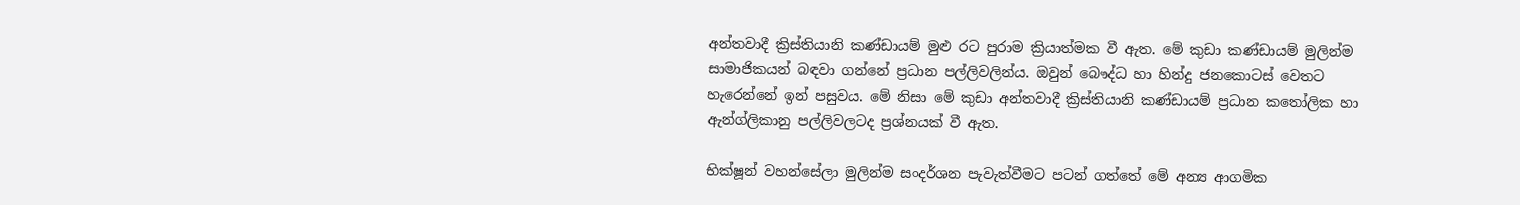අන්තවාදී ක්‍රිස්‌තියානි කණ්‌ඩායම් මුළු රට පුරාම ක්‍රියාත්මක වී ඇත. මේ කුඩා කණ්‌ඩායම් මුලින්ම සාමාජිකයන් බඳවා ගන්නේ ප්‍රධාන පල්ලිවලින්ය. ඔවුන් බෞද්ධ හා හින්දු ජනකොටස්‌ වෙතට හැරෙන්නේ ඉන් පසුවය. මේ නිසා මේ කුඩා අන්තවාදී ක්‍රිස්‌තියානි කණ්‌ඩායම් ප්‍රධාන කතෝලික හා ඇන්ග්ලිකානු පල්ලිවලටද ප්‍රශ්නයක්‌ වී ඇත.

භික්‌ෂූන් වහන්සේලා මුලින්ම සංදර්ශන පැවැත්වීමට පටන් ගත්තේ මේ අන්‍ය ආගමික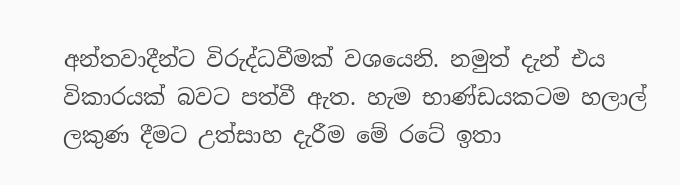අන්තවාදීන්ට විරුද්ධවීමක්‌ වශයෙනි. නමුත් දැන් එය විකාරයක්‌ බවට පත්වී ඇත. හැම භාණ්‌ඩයකටම හලාල් ලකුණ දීමට උත්සාහ දැරීම මේ රටේ ඉතා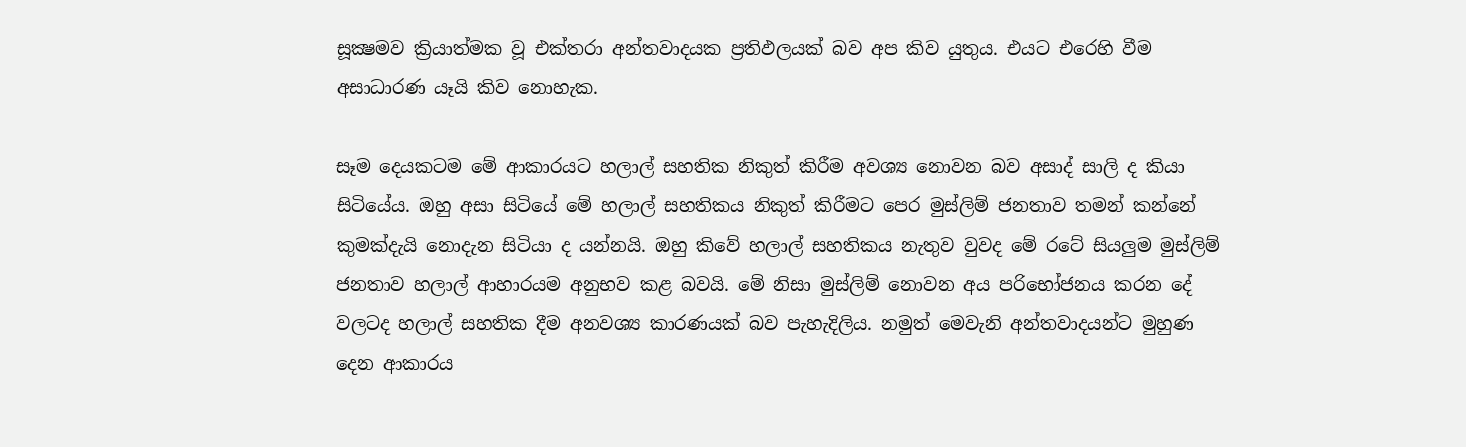සූක්‍ෂමව ක්‍රියාත්මක වූ එක්‌තරා අන්තවාදයක ප්‍රතිඵලයක්‌ බව අප කිව යුතුය. එයට එරෙහි වීම අසාධාරණ යෑයි කිව නොහැක.

සෑම දෙයකටම මේ ආකාරයට හලාල් සහතික නිකුත් කිරීම අවශ්‍ය නොවන බව අසාද් සාලි ද කියා සිටියේය. ඔහු අසා සිටියේ මේ හලාල් සහතිකය නිකුත් කිරීමට පෙර මුස්‌ලිම් ජනතාව තමන් කන්නේ කුමක්‌දැයි නොදැන සිටියා ද යන්නයි. ඔහු කිවේ හලාල් සහතිකය නැතුව වුවද මේ රටේ සියලුම මුස්‌ලිම් ජනතාව හලාල් ආහාරයම අනුභව කළ බවයි. මේ නිසා මුස්‌ලිම් නොවන අය පරිභෝජනය කරන දේ වලටද හලාල් සහතික දීම අනවශ්‍ය කාරණයක්‌ බව පැහැදිලිය. නමුත් මෙවැනි අන්තවාදයන්ට මුහුණ දෙන ආකාරය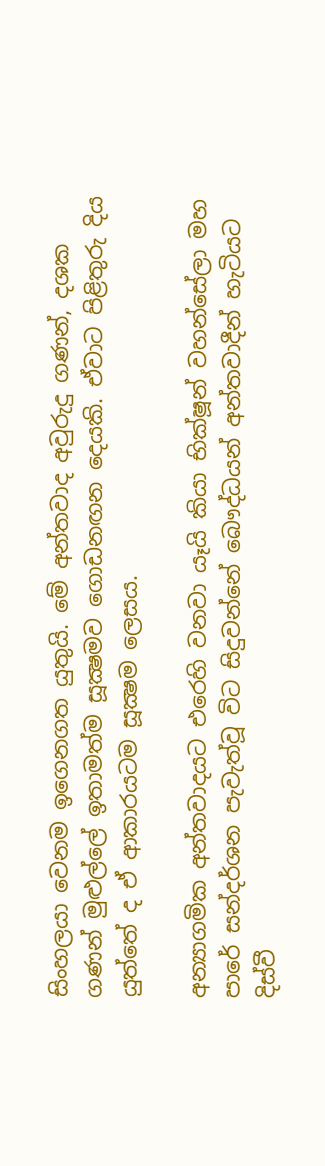සිංහලයා වෙනම ඉගෙනගත යුතුයි. මේ අන්තවාද අවුරුදු ගණන්, දශක ගණන් මුළුල්ලේ ඉතාමත්ම සූක්‍ෂමව ගොඩනඟන දෙයකි. ඒවාට පිළිතුරු දිය යුත්තේ ද ඒ ආකාරයටම සූක්‍ෂම ලෙසය.

අන්‍යාගමික අන්තවාදයට එරෙහි වනවා යෑයි කියා භික්‌ෂූන් වහන්සේලා මහ පාරේ සන්දර්ශන පැවැත්වූ විට සිදුවන්නේ බෞද්ධයන් අන්තවාදීන් හැටියට දිස්‌වී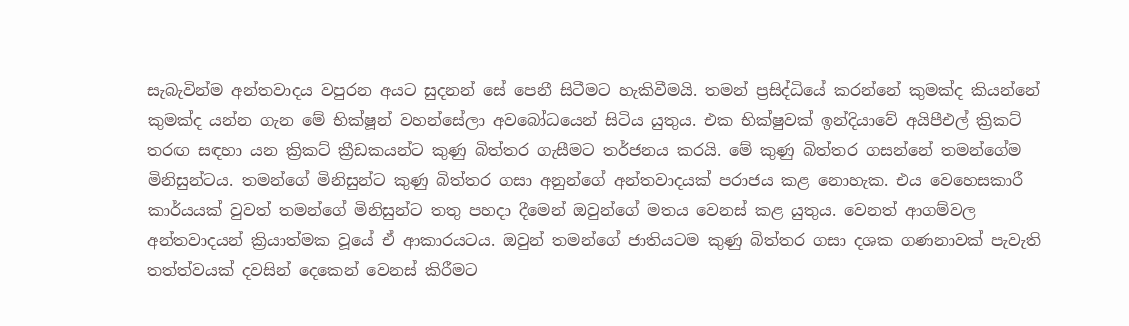සැබැවින්ම අන්තවාදය වපුරන අයට සුදනන් සේ පෙනී සිටීමට හැකිවීමයි. තමන් ප්‍රසිද්ධියේ කරන්නේ කුමක්‌ද කියන්නේ කුමක්‌ද යන්න ගැන මේ භික්‌ෂූන් වහන්සේලා අවබෝධයෙන් සිටිය යුතුය. එක භික්‌ෂුවක්‌ ඉන්දියාවේ අයිපීඑල් ක්‍රිකට්‌ තරඟ සඳහා යන ක්‍රිකට්‌ ක්‍රීඩකයන්ට කුණු බිත්තර ගැසීමට තර්ජනය කරයි. මේ කුණු බිත්තර ගසන්නේ තමන්ගේම මිනිසුන්ටය. තමන්ගේ මිනිසුන්ට කුණු බිත්තර ගසා අනුන්ගේ අන්තවාදයක්‌ පරාජය කළ නොහැක. එය වෙහෙසකාරී කාර්යයක්‌ වුවත් තමන්ගේ මිනිසුන්ට තතු පහදා දීමෙන් ඔවුන්ගේ මතය වෙනස්‌ කළ යුතුය. වෙනත් ආගම්වල අන්තවාදයන් ක්‍රියාත්මක වූයේ ඒ ආකාරයටය. ඔවුන් තමන්ගේ ජාතියටම කුණු බිත්තර ගසා දශක ගණනාවක්‌ පැවැති තත්ත්වයක්‌ දවසින් දෙකෙන් වෙනස්‌ කිරීමට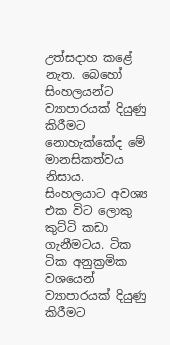උත්සදාහ කළේ නැත. බෙහෝ සිංහලයන්ට ව්‍යාපාරයක්‌ දියුණු කිරීමට නොහැක්‌කේද මේ මානසිකත්වය නිසාය. සිංහලයාට අවශ්‍ය එක විට ලොකු කුට්‌ටි කඩා ගැනීමටය. ටික ටික අනුක්‍රමික වශයෙන් ව්‍යාපාරයක්‌ දියුණු කිරීමට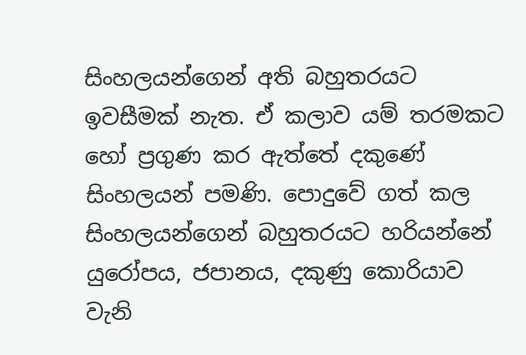සිංහලයන්ගෙන් අති බහුතරයට ඉවසීමක්‌ නැත. ඒ කලාව යම් තරමකට හෝ ප්‍රගුණ කර ඇත්තේ දකුණේ සිංහලයන් පමණි. පොදුවේ ගත් කල සිංහලයන්ගෙන් බහුතරයට හරියන්නේ යුරෝපය, ජපානය, දකුණු කොරියාව වැනි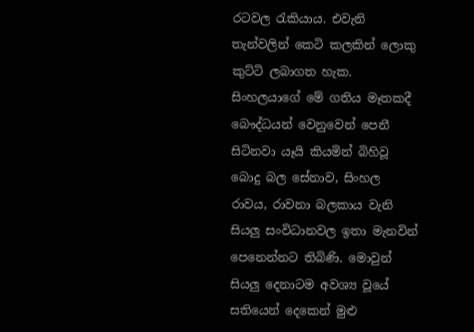රටවල රැකියාය. එවැනි තැන්වලින් කෙටි කලකින් ලොකු කුට්‌ටි ලබාගත හැක. සිංහලයාගේ මේ ගතිය මෑතකදී බෞද්ධයන් වෙනුවෙන් පෙනී සිටිනවා යෑයි කියමින් බිහිවූ බොදු බල සේනාව, සිංහල රාවය, රාවනා බලකාය වැනි සියලු සංවිධානවල ඉතා මැනවින් පෙනෙන්නට තිබිණි. මොවුන් සියලු දෙනාටම අවශ්‍ය වූයේ සතියෙන් දෙකෙන් මුළු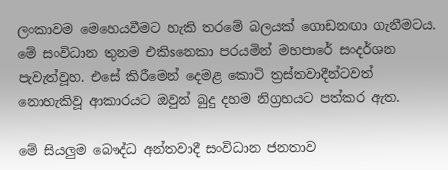ලංකාවම මෙහෙයවීමට හැකි තරමේ බලයක්‌ ගොඩනඟා ගැනීමටය. මේ සංවිධාන තුනම එකිsනෙකා පරයමින් මහපාරේ සංදර්ශන පැවැත්වූහ. එසේ කිරීමෙන් දෙමළ කොටි ත්‍රස්‌තවාදීන්ටවත් නොහැකිවූ ආකාරයට ඔවුන් බුදු දහම නිග්‍රහයට පත්කර ඇත.

මේ සියලුම බෞද්ධ අන්තවාදී සංවිධාන ජනතාව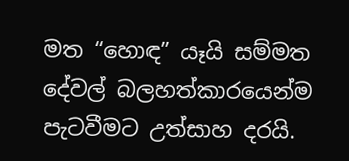මත “හොඳ” යෑයි සම්මත දේවල් බලහත්කාරයෙන්ම පැටවීමට උත්සාහ දරයි.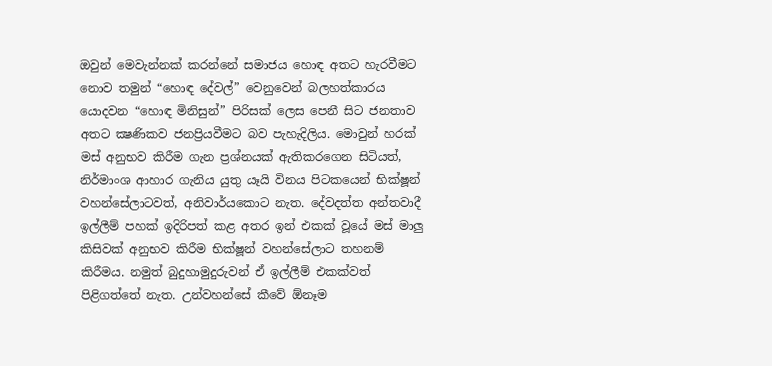ඔවුන් මෙවැන්නක්‌ කරන්නේ සමාජය හොඳ අතට හැරවීමට නොව තමුන් “හොඳ දේවල්” වෙනුවෙන් බලහත්කාරය යොදවන “හොඳ මිනිසුන්” පිරිසක්‌ ලෙස පෙනී සිට ජනතාව අතට ක්‍ෂණිකව ජනප්‍රියවීමට බව පැහැදිලිය. මොවුන් හරක්‌ මස්‌ අනුභව කිරීම ගැන ප්‍රශ්නයක්‌ ඇතිකරගෙන සිටියත්, නිර්මාංශ ආහාර ගැනිය යුතු යෑයි විනය පිටකයෙන් භික්‌ෂූන් වහන්සේලාටවත්, අනිවාර්යකොට නැත. දේවදත්ත අන්තවාදී ඉල්ලීම් පහක්‌ ඉදිරිපත් කළ අතර ඉන් එකක්‌ වූයේ මස්‌ මාලු කිසිවක්‌ අනුභව කිරීම භික්‌ෂූන් වහන්සේලාට තහනම් කිරීමය. නමුත් බුදුහාමුදුරුවන් ඒ ඉල්ලීම් එකක්‌වත් පිළිගත්තේ නැත. උන්වහන්සේ කීවේ ඕනෑම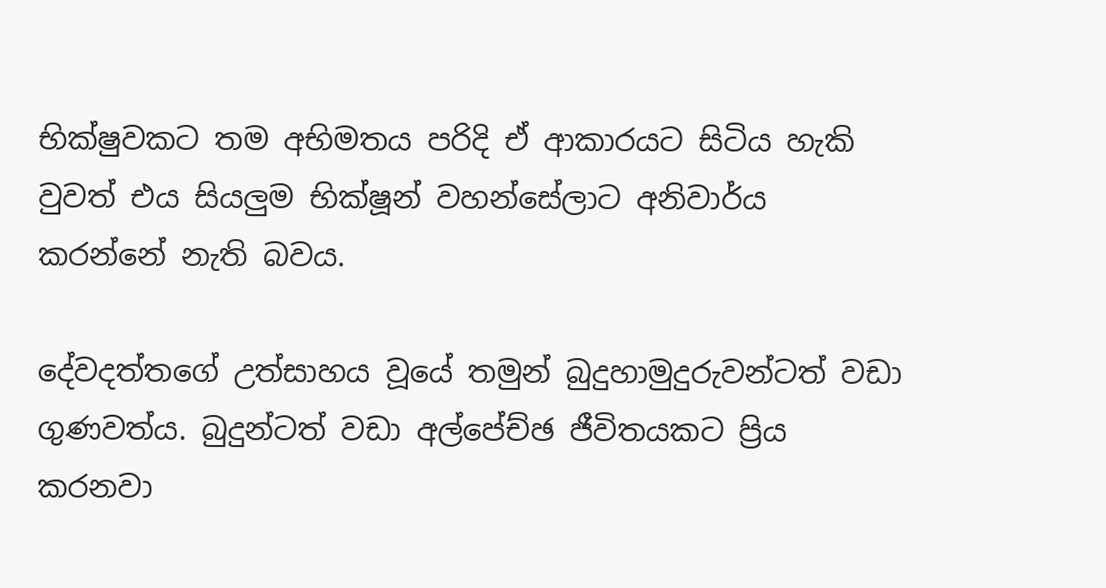භික්‌ෂුවකට තම අභිමතය පරිදි ඒ ආකාරයට සිටිය හැකි වුවත් එය සියලුම භික්‌ෂූන් වහන්සේලාට අනිවාර්ය කරන්නේ නැති බවය.

දේවදත්තගේ උත්සාහය වූයේ තමුන් බුදුහාමුදුරුවන්ටත් වඩා ගුණවත්ය. බුදුන්ටත් වඩා අල්පේච්ඡ ජීවිතයකට ප්‍රිය කරනවා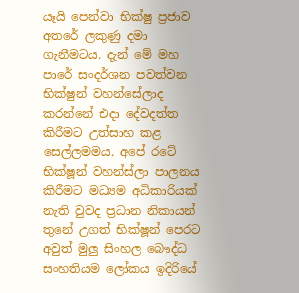යෑයි පෙන්වා භික්‌ෂු ප්‍රජාව අතරේ ලකුණු දමා ගැනීමටය. දැන් මේ මහ පාරේ සංදර්ශන පවත්වන භික්‌ෂුන් වහන්සේලාද කරන්නේ එදා දේවදත්ත කිරීමට උත්සාහ කළ සෙල්ලමමය. අපේ රටේ භික්‌ෂූන් වහන්ස්‌ලා පාලනය කිරීමට මධ්‍යම අධිකාරියක්‌ නැති වුවද ප්‍රධාන නිකායන් තුනේ උගත් භික්‌ෂූන් පෙරට අවුත් මුලු සිංහල බෞද්ධ සංහතියම ලෝකය ඉදිරියේ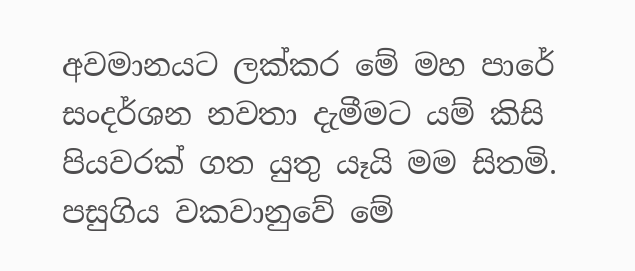අවමානයට ලක්‌කර මේ මහ පාරේ සංදර්ශන නවතා දැමීමට යම් කිසි පියවරක්‌ ගත යුතු යෑයි මම සිතමි. පසුගිය වකවානුවේ මේ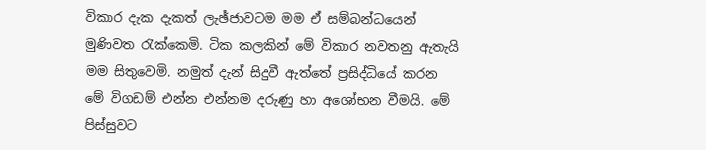විකාර දැක දැකත් ලැඡ්ජාවටම මම ඒ සම්බන්ධයෙන් මුණිවත රැක්‌කෙමි. ටික කලකින් මේ විකාර නවතනු ඇතැයි මම සිතුවෙමි. නමුත් දැන් සිදුවී ඇත්තේ ප්‍රසිද්ධියේ කරන මේ විගඩම් එන්න එන්නම දරුණු හා අශෝභන වීමයි. මේ පිස්‌සුවට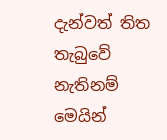දැන්වත් තිත තැබුවේ නැතිනම් මෙයින්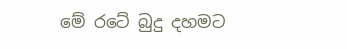මේ රටේ බුදු දහමට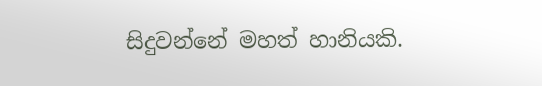සිදුවන්නේ මහත් හානියකි.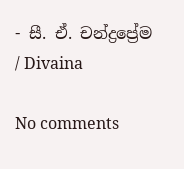- සී. ඒ. චන්ද්‍රප්‍රේම / Divaina

No comments